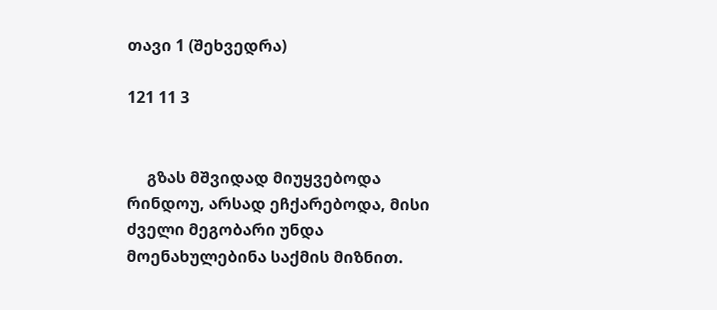თავი 1 (შეხვედრა)

121 11 3


     გზას მშვიდად მიუყვებოდა რინდოუ, არსად ეჩქარებოდა, მისი ძველი მეგობარი უნდა მოენახულებინა საქმის მიზნით.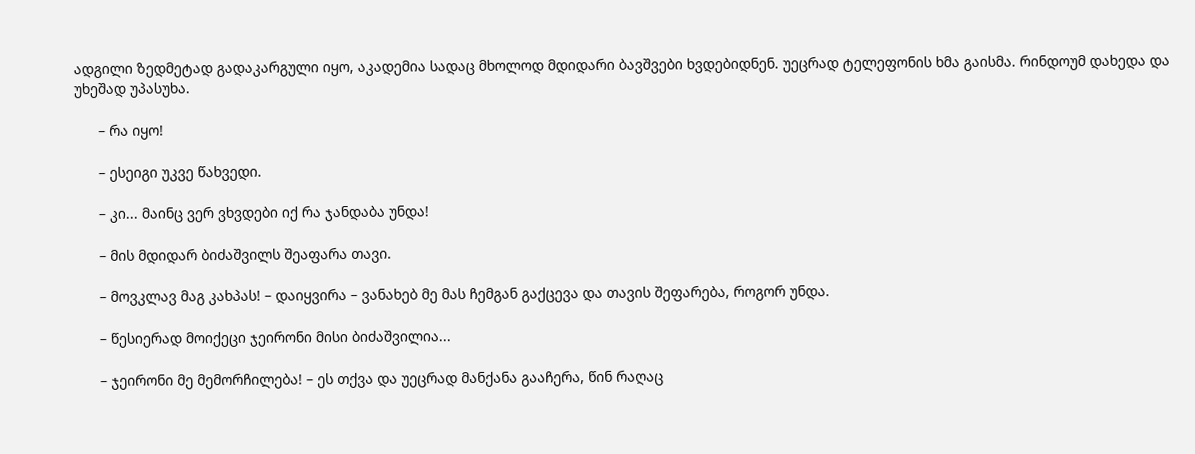ადგილი ზედმეტად გადაკარგული იყო, აკადემია სადაც მხოლოდ მდიდარი ბავშვები ხვდებიდნენ. უეცრად ტელეფონის ხმა გაისმა. რინდოუმ დახედა და უხეშად უპასუხა.

      – რა იყო!

      – ესეიგი უკვე წახვედი.

      – კი... მაინც ვერ ვხვდები იქ რა ჯანდაბა უნდა!

      – მის მდიდარ ბიძაშვილს შეაფარა თავი.

      – მოვკლავ მაგ კახპას! – დაიყვირა – ვანახებ მე მას ჩემგან გაქცევა და თავის შეფარება, როგორ უნდა.

      – წესიერად მოიქეცი ჯეირონი მისი ბიძაშვილია...

      – ჯეირონი მე მემორჩილება! – ეს თქვა და უეცრად მანქანა გააჩერა, წინ რაღაც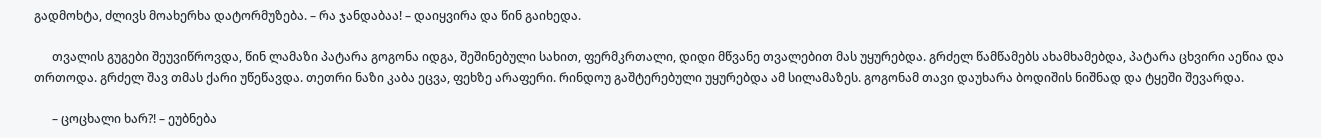გადმოხტა, ძლივს მოახერხა დატორმუზება. – რა ჯანდაბაა! – დაიყვირა და წინ გაიხედა.

      თვალის გუგები შეუვიწროვდა, წინ ლამაზი პატარა გოგონა იდგა, შეშინებული სახით, ფერმკრთალი, დიდი მწვანე თვალებით მას უყურებდა. გრძელ წამწამებს ახამხამებდა, პატარა ცხვირი აეწია და თრთოდა. გრძელ შავ თმას ქარი უწეწავდა. თეთრი ნაზი კაბა ეცვა, ფეხზე არაფერი. რინდოუ გაშტერებული უყურებდა ამ სილამაზეს. გოგონამ თავი დაუხარა ბოდიშის ნიშნად და ტყეში შევარდა.

      – ცოცხალი ხარ?! – ეუბნება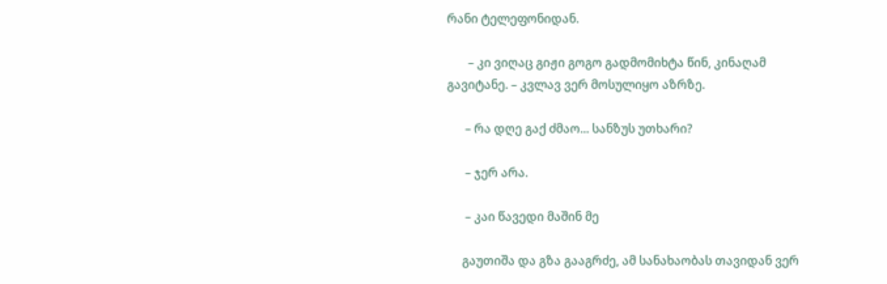რანი ტელეფონიდან.

       – კი ვიღაც გიჟი გოგო გადმომიხტა წინ, კინაღამ გავიტანე. – კვლავ ვერ მოსულიყო აზრზე.

      – რა დღე გაქ ძმაო... სანზუს უთხარი?

      – ჯერ არა.

      – კაი წავედი მაშინ მე

     გაუთიშა და გზა გააგრძე, ამ სანახაობას თავიდან ვერ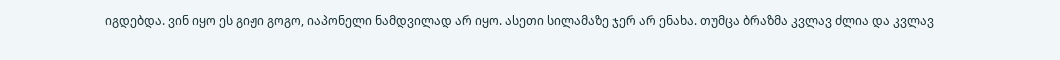იგდებდა. ვინ იყო ეს გიჟი გოგო, იაპონელი ნამდვილად არ იყო. ასეთი სილამაზე ჯერ არ ენახა. თუმცა ბრაზმა კვლავ ძლია და კვლავ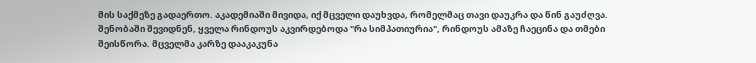მის საქმეზე გადაერთო. აკადემიაში მივიდა, იქ მცველი დაუხვდა, რომელმაც თავი დაუკრა და წინ გაუძღვა. შენობაში შევიდნენ, ყველა რინდოუს აკვირდებოდა "რა სიმპათიურია", რინდოუს ამაზე ჩაეცინა და თმები შეისწორა. მცველმა კარზე დააკაკუნა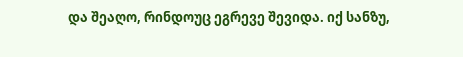და შეაღო, რინდოუც ეგრევე შევიდა. იქ სანზუ,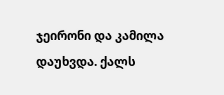ჯეირონი და კამილა დაუხვდა. ქალს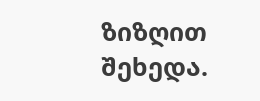ზიზღით შეხედა.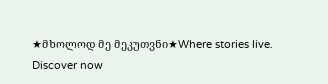★მხოლოდ მე მეკუთვნი★Where stories live. Discover now